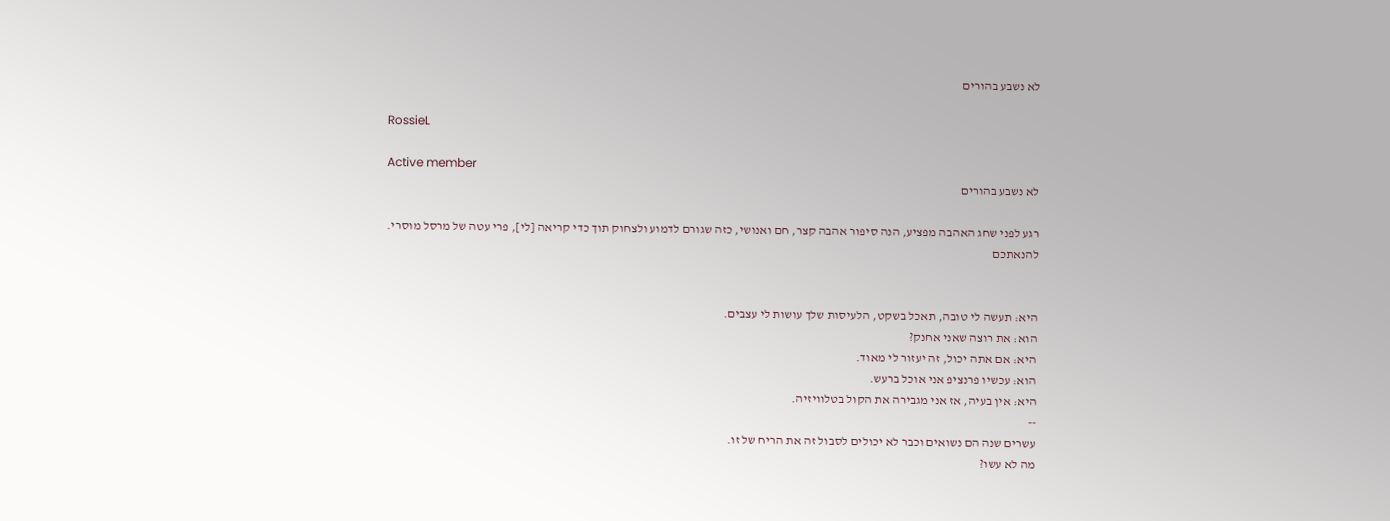לא נשבע בהורים

RossieL

Active member
לא נשבע בהורים

רגע לפני שחג האהבה מפציע, הנה סיפור אהבה קצר, חם ואנושי, כזה שגורם לדמוע ולצחוק תוך כדי קריאה [לי], פרי עטה של מרסל מוסרי.
להנאתכם


היא: תעשה לי טובה, תאכל בשקט, הלעיסות שלך עושות לי עצבים.
הוא: את רוצה שאני אחנק?
היא: אם אתה יכול, זה יעזור לי מאוד.
הוא: עכשיו פרנציפ אני אוכל ברעש.
היא: אין בעיה, אז אני מגבירה את הקול בטלוויזיה.
--
עשרים שנה הם נשואים וכבר לא יכולים לסבול זה את הריח של זו.
מה לא עשו?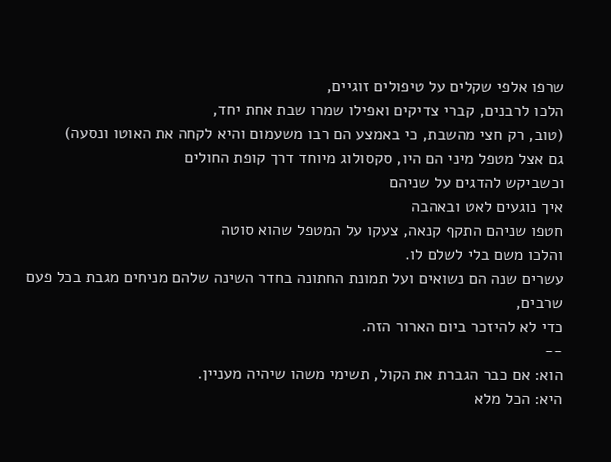שרפו אלפי שקלים על טיפולים זוגיים,
הלכו לרבנים, קברי צדיקים ואפילו שמרו שבת אחת יחד,
(טוב, רק חצי מהשבת, כי באמצע הם רבו משעמום והיא לקחה את האוטו ונסעה)
גם אצל מטפל מיני הם היו, סקסולוג מיוחד דרך קופת החולים
וכשביקש להדגים על שניהם
איך נוגעים לאט ובאהבה
חטפו שניהם התקף קנאה, צעקו על המטפל שהוא סוטה
והלכו משם בלי לשלם לו.
עשרים שנה הם נשואים ועל תמונת החתונה בחדר השינה שלהם מניחים מגבת בכל פעם שרבים,
כדי לא להיזכר ביום הארור הזה.
--
הוא: אם כבר הגברת את הקול, תשימי משהו שיהיה מעניין.
היא: הכל מלא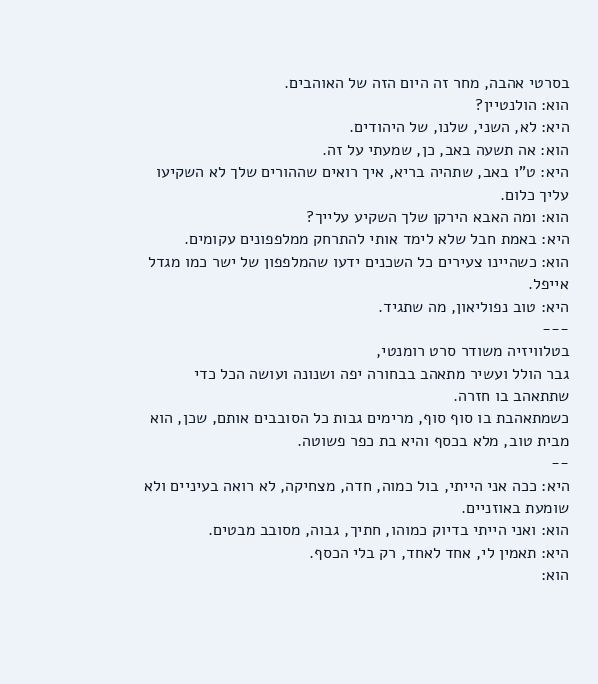בסרטי אהבה, מחר זה היום הזה של האוהבים.
הוא: הולנטיין?
היא: לא, השני, שלנו, של היהודים.
הוא: אה תשעה באב, כן, שמעתי על זה.
היא: ט"ו באב, שתהיה בריא, איך רואים שההורים שלך לא השקיעו עליך כלום.
הוא: ומה האבא הירקן שלך השקיע עלייך?
היא: באמת חבל שלא לימד אותי להתרחק ממלפפונים עקומים.
הוא: כשהיינו צעירים כל השכנים ידעו שהמלפפון של ישר כמו מגדל אייפל.
היא: טוב נפוליאון, מה שתגיד.
---
בטלוויזיה משודר סרט רומנטי,
גבר הולל ועשיר מתאהב בבחורה יפה ושנונה ועושה הכל כדי שתתאהב בו חזרה.
כשמתאהבת בו סוף סוף, מרימים גבות כל הסובבים אותם, שכן, הוא מבית טוב, מלא בכסף והיא בת כפר פשוטה.
--
היא: ככה אני הייתי, בול כמוה, חדה, מצחיקה, לא רואה בעיניים ולא שומעת באוזניים.
הוא: ואני הייתי בדיוק כמוהו, חתיך, גבוה, מסובב מבטים.
היא: תאמין לי, אחד לאחד, רק בלי הכסף.
הוא: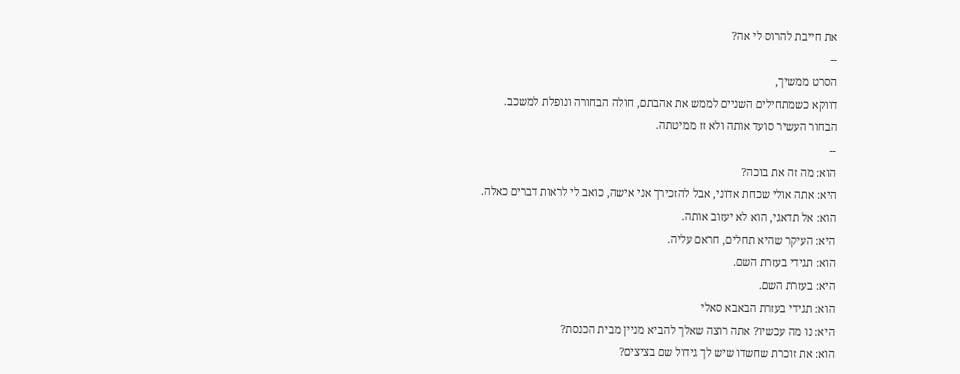את חייבת להרוס לי אה?
--
הסרט ממשיך,
דווקא כשמתחילים השניים לממש את אהבתם, חולה הבחורה ונופלת למשכב.
הבחור העשיר סועד אותה ולא זז ממיטתה.
--
הוא: מה זה את בוכה?
היא: אתה אולי שכחת אדוני, אבל להזכירך אני אישה, כואב לי לראות דברים כאלה.
הוא: אל תדאגי, הוא לא יעזוב אותה.
היא: העיקר שהיא תחלים, חראם עליה.
הוא: תגידי בעזרת השם.
היא: בעזרת השם.
הוא: תגידי בעזרת הבאבא סאלי
היא: נו מה עכשיו? אתה רוצה שאלך להביא מניין מבית הכנסת?
הוא: את זוכרת שחשדו שיש לך גידול שם בציצים?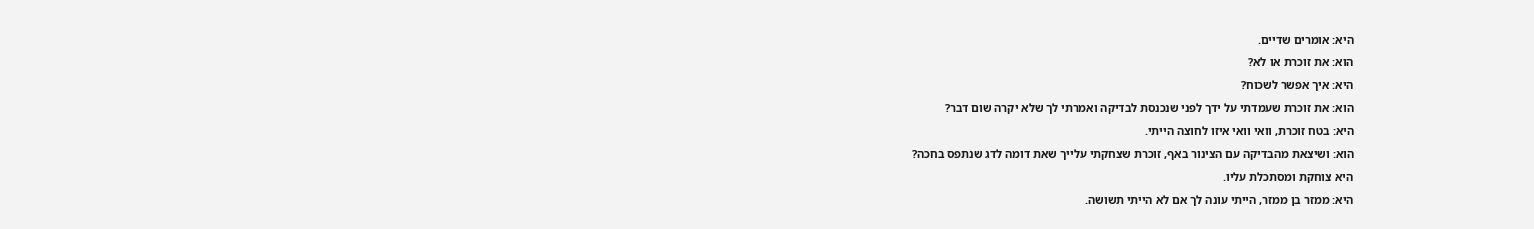היא: אומרים שדיים.
הוא: את זוכרת או לא?
היא: איך אפשר לשכוח?
הוא: את זוכרת שעמדתי על ידך לפני שנכנסת לבדיקה ואמרתי לך שלא יקרה שום דבר?
היא: בטח זוכרת, וואי וואי איזו לחוצה הייתי.
הוא: ושיצאת מהבדיקה עם הצינור באף, זוכרת שצחקתי עלייך שאת דומה לדג שנתפס בחכה?
היא צוחקת ומסתכלת עליו.
היא: ממזר בן ממזר, הייתי עונה לך אם לא הייתי תשושה.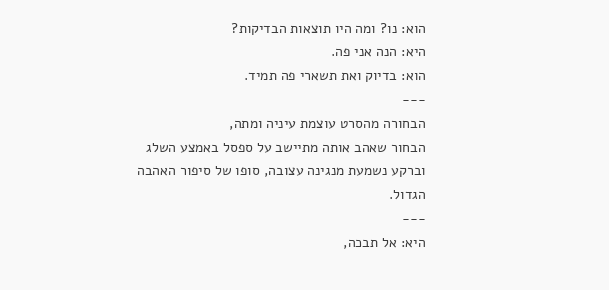הוא: נו? ומה היו תוצאות הבדיקות?
היא: הנה אני פה.
הוא: בדיוק ואת תשארי פה תמיד.
---
הבחורה מהסרט עוצמת עיניה ומתה,
הבחור שאהב אותה מתיישב על ספסל באמצע השלג וברקע נשמעת מנגינה עצובה, סופו של סיפור האהבה הגדול.
---
היא: אל תבכה,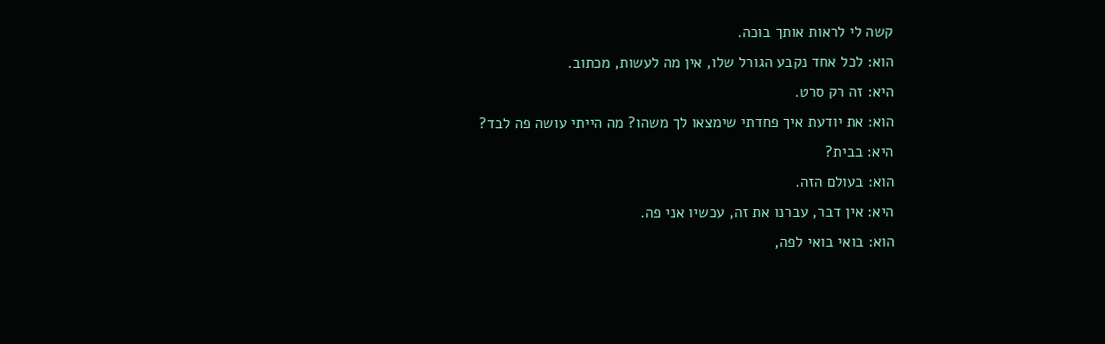קשה לי לראות אותך בוכה.
הוא: לכל אחד נקבע הגורל שלו, אין מה לעשות, מכתוב.
היא: זה רק סרט.
הוא: את יודעת איך פחדתי שימצאו לך משהו? מה הייתי עושה פה לבד?
היא: בבית?
הוא: בעולם הזה.
היא: אין דבר, עברנו את זה, עכשיו אני פה.
הוא: בואי בואי לפה,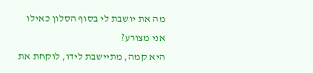מה את יושבת לי בסוף הסלון כאילו אני מצורע?
היא קמה, מתיישבת לידו, לוקחת את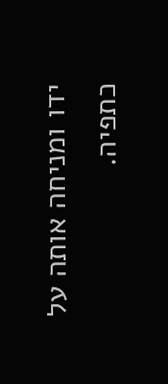ידו ומניחה אותה על כתפיה.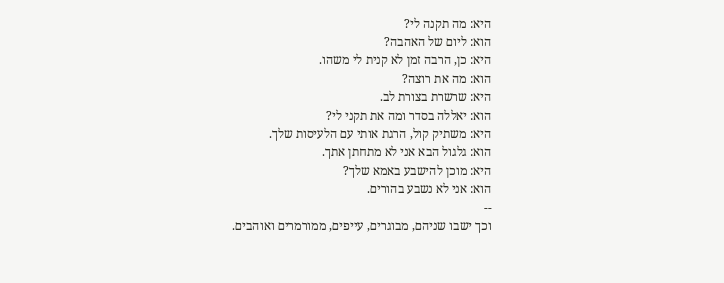היא: מה תקנה לי?
הוא: ליום של האהבה?
היא: כן, הרבה זמן לא קנית לי משהו.
הוא: מה את רוצה?
היא: שרשרת בצורת לב.
הוא: יאללה בסדר ומה את תקני לי?
היא: משתיק קול, הרגת אותי עם הלעיסות שלך.
הוא: גלגול הבא אני לא מתחתן אתך.
היא: מוכן להישבע באמא שלך?
הוא: אני לא נשבע בהורים.
--
וכך ישבו שניהם, מבוגרים, עייפים, ממורמרים ואוהבים.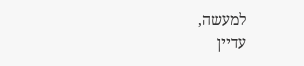למעשה,
עדיין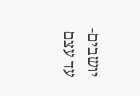יושבים-
עד עצם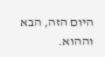היום הזה, הבא וההוא.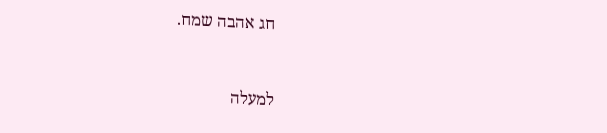חג אהבה שמח.



למעלה